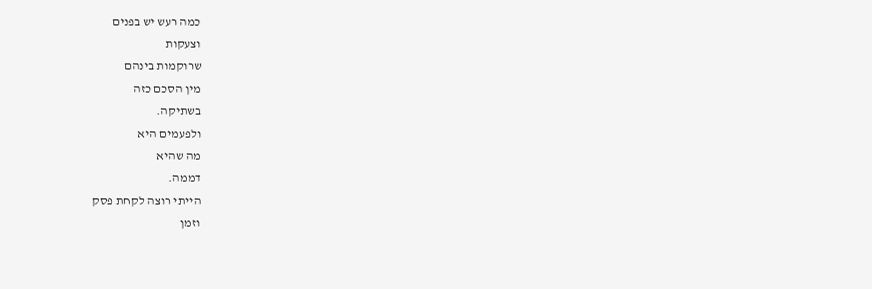כמה רעש יש בפנים
וצעקות
שרוקמות בינהם
מין הסכם כזה
בשתיקה.
ולפעמים היא
מה שהיא
דממה.
הייתי רוצה לקחת פסק
וזמן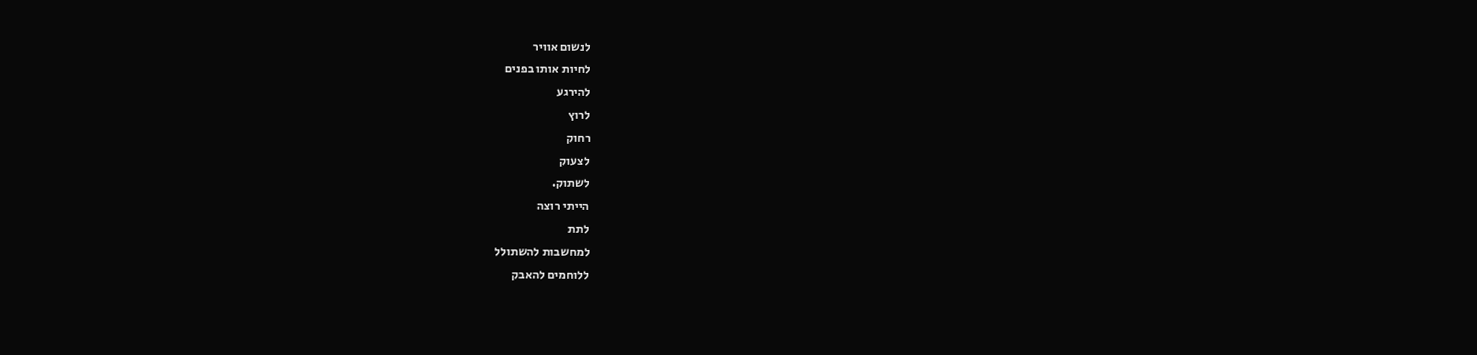לנשום אוויר
לחיות אותו בפנים
להירגע
לרוץ
רחוק
לצעוק
לשתוק.
הייתי רוצה
לתת
למחשבות להשתולל
ללוחמים להאבק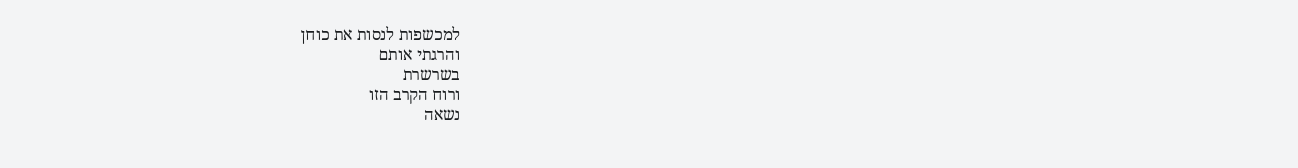למכשפות לנסות את כוחן
והרגתי אותם
בשרשרת
ורוח הקרב הזו
נשאה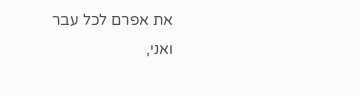את אפרם לכל עבר
ואני,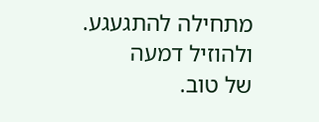מתחילה להתגעגע.
ולהוזיל דמעה
של טוב.